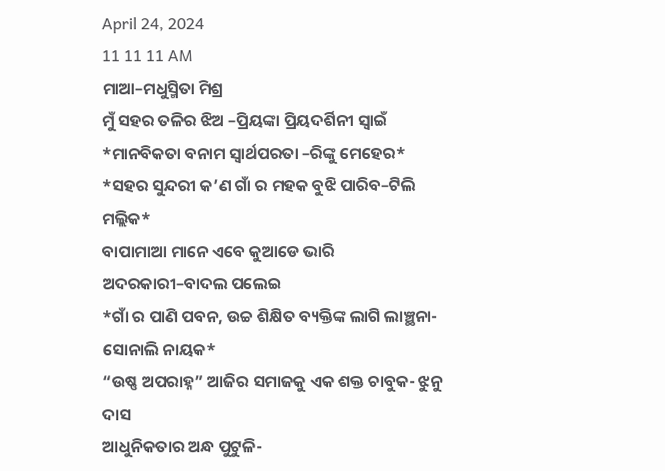April 24, 2024
11 11 11 AM
ମାଆ–ମଧୁସ୍ମିତା ମିଶ୍ର
ମୁଁ ସହର ତଳିର ଝିଅ –ପ୍ରିୟଙ୍କା ପ୍ରିୟଦର୍ଶିନୀ ସ୍ବାଇଁ
*ମାନବିକତା ବନାମ ସ୍ୱାର୍ଥପରତା –ରିଙ୍କୁ ମେହେର*
*ସହର ସୁନ୍ଦରୀ କ’ଣ ଗାଁ ର ମହକ ବୁଝି ପାରିବ–ଟିଲି ମଲ୍ଲିକ*
ବାପାମାଆ ମାନେ ଏବେ କୁଆଡେ ଭାରି ଅଦରକାରୀ–ବାଦଲ ପଲେଇ
*ଗାଁ ର ପାଣି ପବନ, ଉଚ୍ଚ ଶିକ୍ଷିତ ବ୍ୟକ୍ତିଙ୍କ ଲାଗି ଲାଞ୍ଛନା-ସୋନାଲି ନାୟକ*
“ଉଷ୍ଣ ଅପରାହ୍ନ” ଆଜିର ସମାଜକୁ ଏକ ଶକ୍ତ ଚାବୁକ- ଝୁନୁ ଦାସ
ଆଧୁନିକତାର ଅନ୍ଧ ପୁଟୁଳି-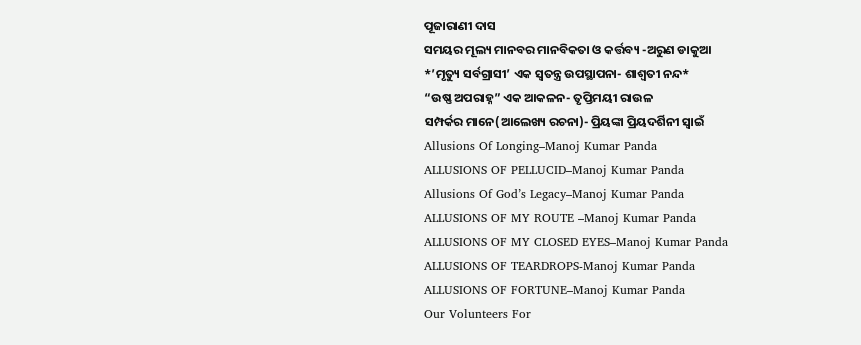ପୂଜାରାଣୀ ଦାସ
ସମୟର ମୂଲ୍ୟ ମାନବର ମାନବିକତା ଓ କର୍ତ୍ତବ୍ୟ -ଅରୁଣ ଡାକୁଆ
*’ମୃତ୍ୟୁ ସର୍ବଗ୍ରାସୀ’ ଏକ ସ୍ୱତନ୍ତ୍ର ଉପସ୍ଥାପନା- ଶାଶ୍ଵତୀ ନନ୍ଦ*
“ଉଷ୍ଣ ଅପରାହ୍ନ” ଏକ ଆକଳନ- ତୃପ୍ତିମୟୀ ରାଉଳ
ସମ୍ପର୍କର ମାନେ(ଆଲେଖ୍ୟ ରଚନା)- ପ୍ରିୟଙ୍କା ପ୍ରିୟଦର୍ଶିନୀ ସ୍ୱାଇଁ
Allusions Of Longing–Manoj Kumar Panda
ALLUSIONS OF PELLUCID–Manoj Kumar Panda
Allusions Of God’s Legacy–Manoj Kumar Panda
ALLUSIONS OF MY ROUTE –Manoj Kumar Panda
ALLUSIONS OF MY CLOSED EYES–Manoj Kumar Panda
ALLUSIONS OF TEARDROPS-Manoj Kumar Panda
ALLUSIONS OF FORTUNE–Manoj Kumar Panda
Our Volunteers For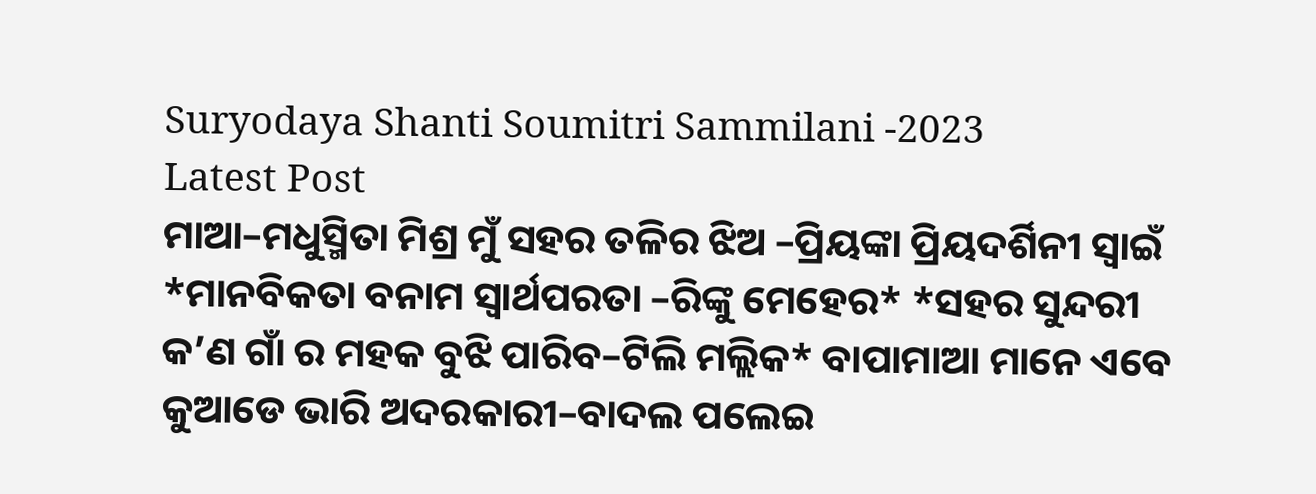Suryodaya Shanti Soumitri Sammilani -2023
Latest Post
ମାଆ–ମଧୁସ୍ମିତା ମିଶ୍ର ମୁଁ ସହର ତଳିର ଝିଅ –ପ୍ରିୟଙ୍କା ପ୍ରିୟଦର୍ଶିନୀ ସ୍ବାଇଁ *ମାନବିକତା ବନାମ ସ୍ୱାର୍ଥପରତା –ରିଙ୍କୁ ମେହେର* *ସହର ସୁନ୍ଦରୀ କ’ଣ ଗାଁ ର ମହକ ବୁଝି ପାରିବ–ଟିଲି ମଲ୍ଲିକ* ବାପାମାଆ ମାନେ ଏବେ କୁଆଡେ ଭାରି ଅଦରକାରୀ–ବାଦଲ ପଲେଇ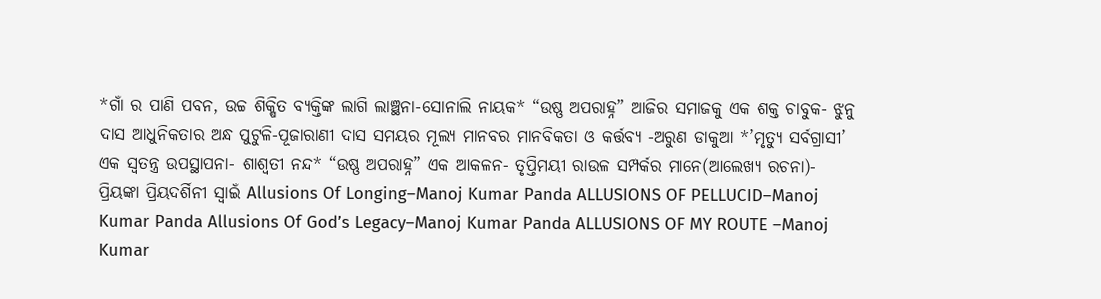*ଗାଁ ର ପାଣି ପବନ, ଉଚ୍ଚ ଶିକ୍ଷିତ ବ୍ୟକ୍ତିଙ୍କ ଲାଗି ଲାଞ୍ଛନା-ସୋନାଲି ନାୟକ* “ଉଷ୍ଣ ଅପରାହ୍ନ” ଆଜିର ସମାଜକୁ ଏକ ଶକ୍ତ ଚାବୁକ- ଝୁନୁ ଦାସ ଆଧୁନିକତାର ଅନ୍ଧ ପୁଟୁଳି-ପୂଜାରାଣୀ ଦାସ ସମୟର ମୂଲ୍ୟ ମାନବର ମାନବିକତା ଓ କର୍ତ୍ତବ୍ୟ -ଅରୁଣ ଡାକୁଆ *’ମୃତ୍ୟୁ ସର୍ବଗ୍ରାସୀ’ ଏକ ସ୍ୱତନ୍ତ୍ର ଉପସ୍ଥାପନା- ଶାଶ୍ଵତୀ ନନ୍ଦ* “ଉଷ୍ଣ ଅପରାହ୍ନ” ଏକ ଆକଳନ- ତୃପ୍ତିମୟୀ ରାଉଳ ସମ୍ପର୍କର ମାନେ(ଆଲେଖ୍ୟ ରଚନା)- ପ୍ରିୟଙ୍କା ପ୍ରିୟଦର୍ଶିନୀ ସ୍ୱାଇଁ Allusions Of Longing–Manoj Kumar Panda ALLUSIONS OF PELLUCID–Manoj Kumar Panda Allusions Of God’s Legacy–Manoj Kumar Panda ALLUSIONS OF MY ROUTE –Manoj Kumar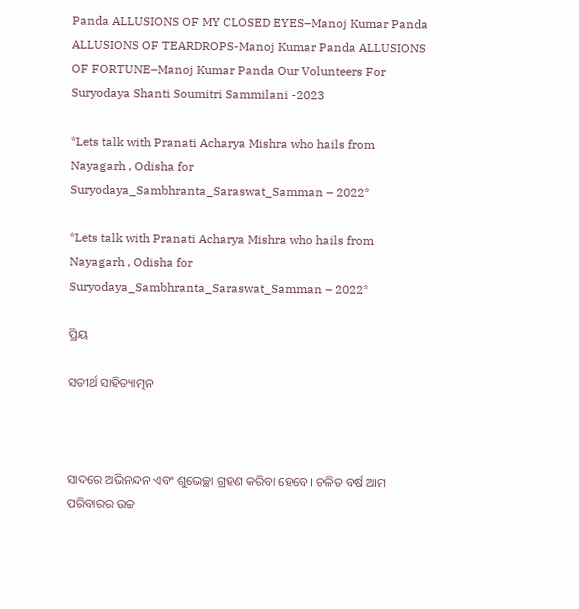Panda ALLUSIONS OF MY CLOSED EYES–Manoj Kumar Panda ALLUSIONS OF TEARDROPS-Manoj Kumar Panda ALLUSIONS OF FORTUNE–Manoj Kumar Panda Our Volunteers For Suryodaya Shanti Soumitri Sammilani -2023

*Lets talk with Pranati Acharya Mishra who hails from Nayagarh , Odisha for Suryodaya_Sambhranta_Saraswat_Samman – 2022*

*Lets talk with Pranati Acharya Mishra who hails from Nayagarh , Odisha for Suryodaya_Sambhranta_Saraswat_Samman – 2022*

ପ୍ରିୟ

ସତୀର୍ଥ ସାହିତ୍ୟାତ୍ମନ



ସାଦରେ ଅଭିନନ୍ଦନ ଏବଂ ଶୁଭେଚ୍ଛା ଗ୍ରହଣ କରିବା ହେବେ। ଚଳିତ ବର୍ଷ ଆମ ପରିବାରର ଉଚ୍ଚ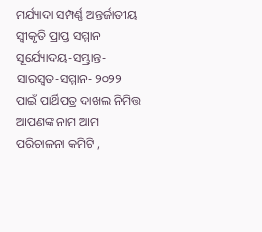ମର୍ଯ୍ୟାଦା ସମ୍ପର୍ଣ୍ଣ ଅନ୍ତର୍ଜାତୀୟ ସ୍ୱୀକୃତି ପ୍ରାପ୍ତ ସମ୍ମାନ ସୂର୍ଯ୍ୟୋଦୟ-ସମ୍ଭ୍ରାନ୍ତ-ସାରସ୍ୱତ-ସମ୍ମାନ- ୨୦୨୨ ପାଇଁ ପାର୍ଥିପତ୍ର ଦାଖଲ ନିମିତ୍ତ ଆପଣଙ୍କ ନାମ ଆମ ପରିଚାଳନା କମିଟି ,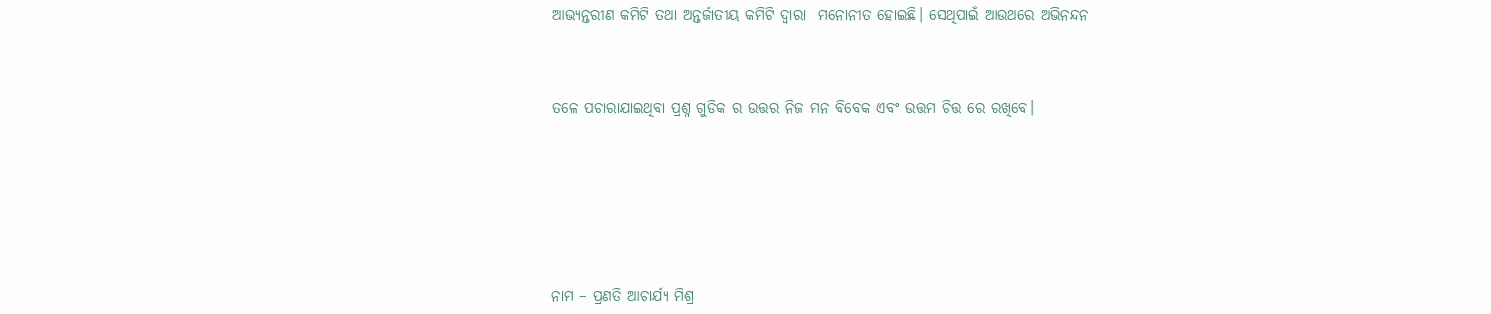ଆଭ୍ୟନ୍ତରୀଣ କମିଟି ତଥା ଅନ୍ତର୍ଜାତୀୟ କମିଟି ଦ୍ୱାରା  ମନୋନୀତ ହୋଇଛି। ସେଥିପାଇଁ ଆଉଥରେ ଅଭିନନ୍ଦନ



ତଳେ ପଚାରାଯାଇଥିବା ପ୍ରଶ୍ନ ଗୁଡିକ ର ଉତ୍ତର ନିଜ ମନ ବିବେକ ଏବଂ ଉତ୍ତମ ଚିତ୍ତ ରେ ରଖିବେ।







ନାମ – ପ୍ରଣତି ଆଚାର୍ଯ୍ୟ ମିଶ୍ର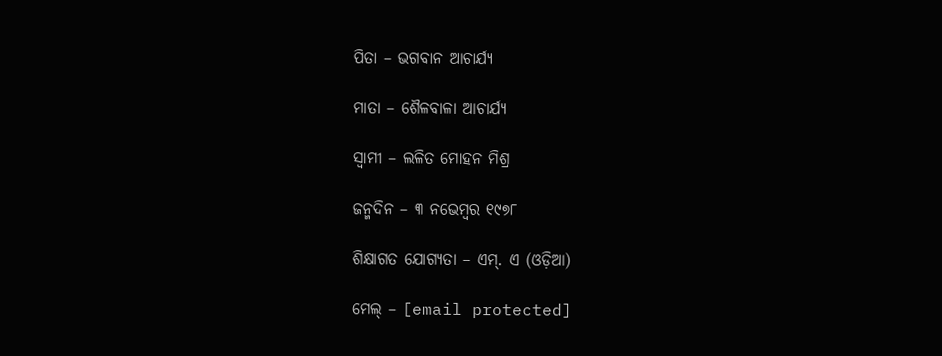ପିତା – ଭଗବାନ ଆଚାର୍ଯ୍ୟ

ମାତା – ଶୈଳବାଳା ଆଚାର୍ଯ୍ୟ

ସ୍ବାମୀ – ଲଳିତ ମୋହନ ମିଶ୍ର

ଜନ୍ମଦିନ – ୩ ନଭେମ୍ବର ୧୯୭୮

ଶିକ୍ଷାଗତ ଯୋଗ୍ୟତା – ଏମ୍. ଏ (ଓଡ଼ିଆ)

ମେଲ୍ – [email protected]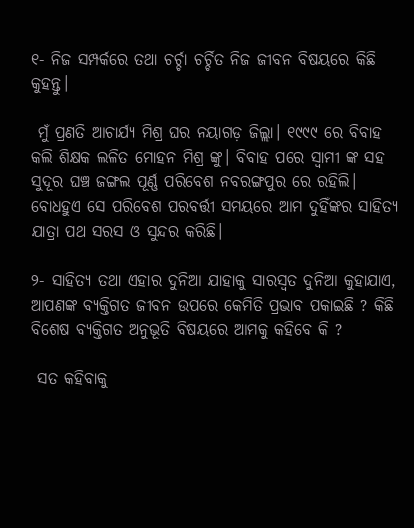୧- ନିଜ ସମ୍ପର୍କରେ ତଥା ଚର୍ଚ୍ଚା ଚର୍ଚ୍ଚିତ ନିଜ ଜୀବନ ବିଷୟରେ କିଛି କୁହନ୍ତୁ।

 ମୁଁ ପ୍ରଣତି ଆଚାର୍ଯ୍ୟ ମିଶ୍ର ଘର ନୟାଗଡ଼ ଜିଲ୍ଲା। ୧୯୯୯ ରେ ବିବାହ କଲି ଶିକ୍ଷକ ଲଳିତ ମୋହନ ମିଶ୍ର ଙ୍କୁ। ବିବାହ ପରେ ସ୍ବାମୀ ଙ୍କ ସହ ସୁଦୂର ଘଞ୍ଚ ଜଙ୍ଗଲ ପୂର୍ଣ୍ଣ ପରିବେଶ ନବରଙ୍ଗପୁର ରେ ରହିଲି। ବୋଧହୁଏ ସେ ପରିବେଶ ପରବର୍ତ୍ତୀ ସମୟରେ ଆମ ଦୁହିଁଙ୍କର ସାହିତ୍ୟ ଯାତ୍ରା ପଥ ସରସ ଓ ସୁନ୍ଦର କରିଛି।

୨- ସାହିତ୍ୟ ତଥା ଏହାର ଦୁନିଆ ଯାହାକୁ ସାରସ୍ୱତ ଦୁନିଆ କୁହାଯାଏ, ଆପଣଙ୍କ ବ୍ୟକ୍ତିଗତ ଜୀବନ ଉପରେ କେମିତି ପ୍ରଭାବ ପକାଇଛି ? କିଛି ବିଶେଷ ବ୍ୟକ୍ତିଗତ ଅନୁଭୂତି ବିଷୟରେ ଆମକୁ କହିବେ କି ?

 ସତ କହିବାକୁ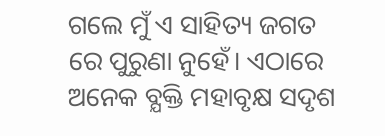ଗଲେ ମୁଁ ଏ ସାହିତ୍ୟ ଜଗତ ରେ ପୁରୁଣା ନୁହେଁ। ଏଠାରେ ଅନେକ ବ୍ଯକ୍ତି ମହାବୃକ୍ଷ ସଦୃଶ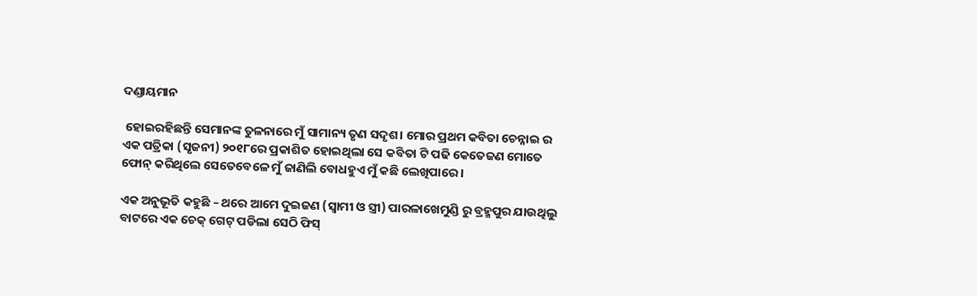ଦଣ୍ଡାୟମାନ

 ହୋଇରହିଛନ୍ତି ସେମାନଙ୍କ ତୁଳନାରେ ମୁଁ ସାମାନ୍ୟ ତୃଣ ସଦୃଶ। ମୋର ପ୍ରଥମ କବିତା ଚେନ୍ନାଇ ର ଏକ ପତ୍ରିକା (ସୃଜନୀ) ୨୦୧୮ରେ ପ୍ରକାଶିତ ହୋଇଥିଲା ସେ କବିତା ଟି ପଢି କେତେଜଣ ମୋତେ ଫୋନ୍ କରିଥିଲେ ସେତେବେଳେ ମୁଁ ଜାଣିଲି ବୋଧହୁଏ ମୁଁ କଛି ଲେଖିପାରେ ।

ଏକ ଅନୁଭୂତି କହୁଛି – ଥରେ ଆମେ ଦୁଇଜଣ (ସ୍ବାମୀ ଓ ସ୍ତ୍ରୀ) ପାରଳାଖେମୁଣ୍ଡି ରୁ ବ୍ରହ୍ମପୁର ଯାଉଥିଲୁ ବାଟରେ ଏକ ଚେକ୍ ଗେଟ୍ ପଡିଲା ସେଠି ଫିସ୍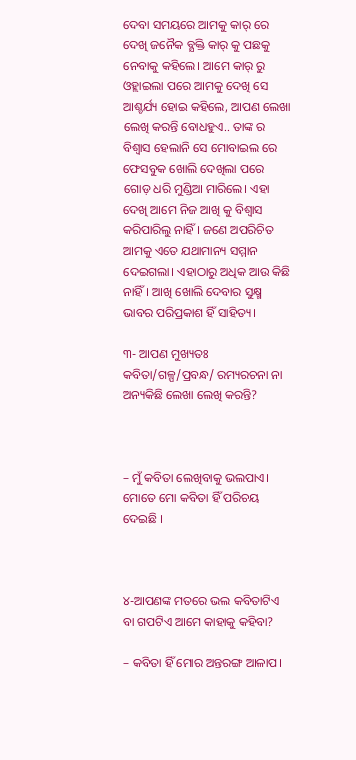ଦେବା ସମୟରେ ଆମକୁ କାର୍ ରେ ଦେଖି ଜନୈକ ବ୍ଯକ୍ତି କାର୍ କୁ ପଛକୁ ନେବାକୁ କହିଲେ। ଆମେ କାର୍ ରୁ ଓହ୍ଲାଇଲା ପରେ ଆମକୁ ଦେଖି ସେ ଆଶ୍ଚର୍ଯ୍ୟ ହୋଇ କହିଲେ, ଆପଣ ଲେଖା ଲେଖି କରନ୍ତି ବୋଧହୁଏ.. ତାଙ୍କ ର ବିଶ୍ବାସ ହେଲାନି ସେ ମୋବାଇଲ ରେ ଫେସବୁକ ଖୋଲି ଦେଖିଲା ପରେ ଗୋଡ଼ ଧରି ମୁଣ୍ଡିଆ ମାରିଲେ। ଏହା ଦେଖି ଆମେ ନିଜ ଆଖି କୁ ବିଶ୍ବାସ କରିପାରିଲୁ ନାହିଁ । ଜଣେ ଅପରିଚିତ ଆମକୁ ଏତେ ଯଥାମାନ୍ୟ ସମ୍ମାନ ଦେଇଗଲା। ଏହାଠାରୁ ଅଧିକ ଆଉ କିଛି ନାହିଁ। ଆଖି ଖୋଲି ଦେବାର ସୁକ୍ଷ୍ମ ଭାବର ପରିପ୍ରକାଶ ହିଁ ସାହିତ୍ୟ।

୩- ଆପଣ ମୁଖ୍ୟତଃ କବିତା/ଗଳ୍ପ/ପ୍ରବନ୍ଧ/ ରମ୍ୟରଚନା ନା ଅନ୍ୟକିଛି ଲେଖା ଲେଖି କରନ୍ତି?



– ମୁଁ କବିତା ଲେଖିବାକୁ ଭଲପାଏ। ମୋତେ ମୋ କବିତା ହିଁ ପରିଚୟ ଦେଇଛି ।



୪-ଆପଣଙ୍କ ମତରେ ଭଲ କବିତାଟିଏ ବା ଗପଟିଏ ଆମେ କାହାକୁ କହିବା?

– କବିତା ହିଁ ମୋର ଅନ୍ତରଙ୍ଗ ଆଳାପ।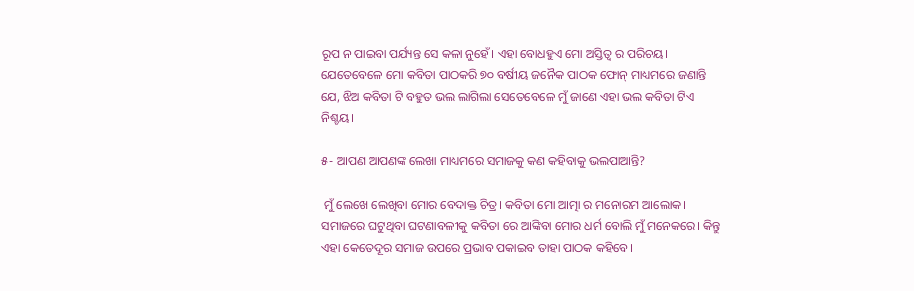ରୂପ ନ ପାଇବା ପର୍ଯ୍ୟନ୍ତ ସେ କଳା ନୁହେଁ। ଏହା ବୋଧହୁଏ ମୋ ଅସ୍ତିତ୍ବ ର ପରିଚୟ। ଯେତେବେଳେ ମୋ କବିତା ପାଠକରି ୭୦ ବର୍ଷୀୟ ଜନୈକ ପାଠକ ଫୋନ୍ ମାଧ୍ୟମରେ ଜଣାନ୍ତି ଯେ, ଝିଅ କବିତା ଟି ବହୁତ ଭଲ ଲାଗିଲା ସେତେବେଳେ ମୁଁ ଜାଣେ ଏହା ଭଲ କବିତା ଟିଏ ନିଶ୍ଚୟ।

୫- ଆପଣ ଆପଣଙ୍କ ଲେଖା ମାଧ୍ୟମରେ ସମାଜକୁ କଣ କହିବାକୁ ଭଲପାଆନ୍ତି?

 ମୁଁ ଲେଖେ ଲେଖିବା ମୋର ବେଦାକ୍ତ ଚିତ୍ର। କବିତା ମୋ ଆତ୍ମା ର ମନୋରମ ଆଲୋକ। ସମାଜରେ ଘଟୁଥିବା ଘଟଣାବଳୀକୁ କବିତା ରେ ଆଙ୍କିବା ମୋର ଧର୍ମ ବୋଲି ମୁଁ ମନେକରେ। କିନ୍ତୁ ଏହା କେତେଦୂର ସମାଜ ଉପରେ ପ୍ରଭାବ ପକାଇବ ତାହା ପାଠକ କହିବେ।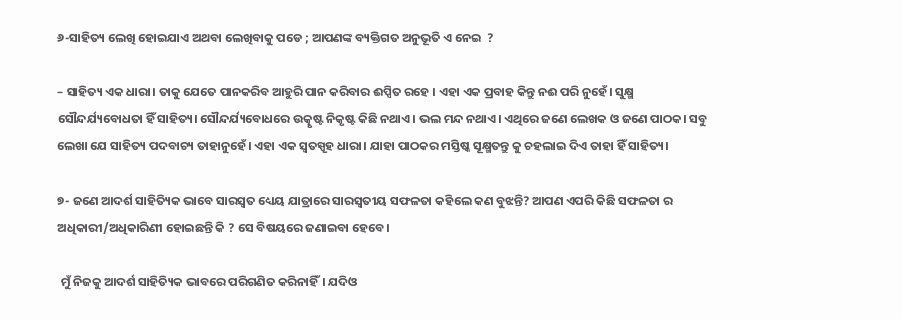୬-ସାହିତ୍ୟ ଲେଖି ହୋଇଯାଏ ଅଥବା ଲେଖିବାକୁ ପଡେ ; ଆପଣଙ୍କ ବ୍ୟକ୍ତିଗତ ଅନୁଭୂତି ଏ ନେଇ  ?

– ସାହିତ୍ୟ ଏକ ଧାରା। ତାକୁ ଯେତେ ପାନକରିବ ଆହୁରି ପାନ କରିବାର ଈପ୍ସିତ ରହେ । ଏହା ଏକ ପ୍ରବାହ କିନ୍ତୁ ନଈ ପରି ନୁହେଁ। ସୁକ୍ଷ୍ମ ସୌନ୍ଦର୍ଯ୍ୟବୋଧତା ହିଁ ସାହିତ୍ୟ। ସୌନ୍ଦର୍ଯ୍ୟବୋଧରେ ଉତ୍କୃଷ୍ଟ ନିକୃଷ୍ଟ କିଛି ନଥାଏ। ଭଲ ମନ୍ଦ ନଥାଏ। ଏଥିରେ ଜଣେ ଲେଖକ ଓ ଜଣେ ପାଠକ। ସବୁ ଲେଖା ଯେ ସାହିତ୍ୟ ପଦବାଚ୍ୟ ତାହାନୁହେଁ। ଏହା ଏକ ସ୍ବତସ୍ପୃହ ଧାରା। ଯାହା ପାଠକର ମସ୍ତିଷ୍କ ସୂକ୍ଷ୍ମତନ୍ତୁ କୁ ଚହଲାଇ ଦିଏ ତାହା ହିଁ ସାହିତ୍ୟ।

୭- ଜଣେ ଆଦର୍ଶ ସାହିତ୍ୟିକ ଭାବେ ସାରସ୍ୱତ ଧ୍ୟେୟ ଯାତ୍ରାରେ ସାରସ୍ବତୀୟ ସଫଳତା କହିଲେ କଣ ବୁଝନ୍ତି? ଆପଣ ଏପରି କିଛି ସଫଳତା ର ଅଧିକାରୀ/ଅଧିକାରିଣୀ ହୋଇଛନ୍ତି କି ? ସେ ବିଷୟରେ ଜଣାଇବା ହେବେ।

 ମୁଁ ନିଜକୁ ଆଦର୍ଶ ସାହିତ୍ୟିକ ଭାବରେ ପରିଗଣିତ କରିନାହିଁ। ଯଦିଓ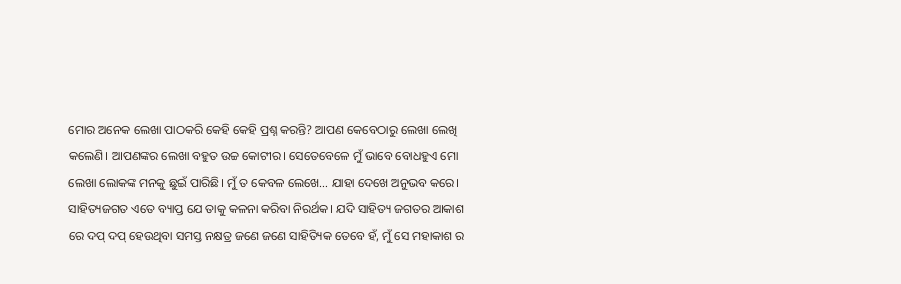ମୋର ଅନେକ ଲେଖା ପାଠକରି କେହି କେହି ପ୍ରଶ୍ନ କରନ୍ତି? ଆପଣ କେବେଠାରୁ ଲେଖା ଲେଖି କଲେଣି। ଆପଣଙ୍କର ଲେଖା ବହୁତ ଉଚ୍ଚ କୋଟୀର। ସେତେବେଳେ ମୁଁ ଭାବେ ବୋଧହୁଏ ମୋ ଲେଖା ଲୋକଙ୍କ ମନକୁ ଛୁଇଁ ପାରିଛି। ମୁଁ ତ କେବଳ ଲେଖେ… ଯାହା ଦେଖେ ଅନୁଭବ କରେ। ସାହିତ୍ୟଜଗତ ଏତେ ବ୍ୟାପ୍ତ ଯେ ତାକୁ କଳନା କରିବା ନିରର୍ଥକ। ଯଦି ସାହିତ୍ୟ ଜଗତର ଆକାଶ ରେ ଦପ୍ ଦପ୍ ହେଉଥିବା ସମସ୍ତ ନକ୍ଷତ୍ର ଜଣେ ଜଣେ ସାହିତ୍ୟିକ ତେବେ ହଁ, ମୁଁ ସେ ମହାକାଶ ର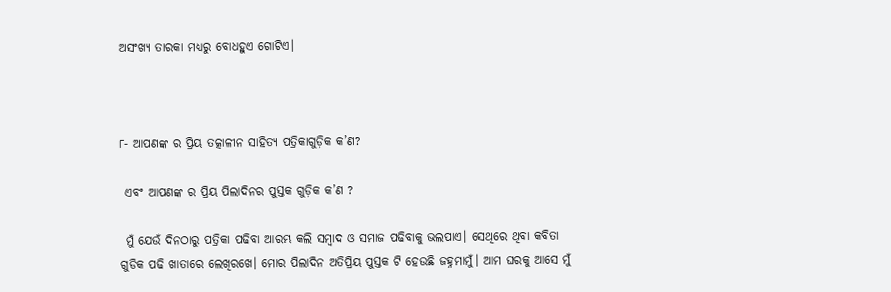ଅସଂଖ୍ଯ ତାରକା ମଧ୍ୟରୁ ବୋଧହୁଏ ଗୋଟିଏ।



୮- ଆପଣଙ୍କ ର ପ୍ରିୟ ତତ୍କାଳୀନ ସାହିତ୍ୟ ପତ୍ରିକାଗୁଡ଼ିକ କ’ଣ?

 ଏବଂ ଆପଣଙ୍କ ର ପ୍ରିୟ ପିଲାଦିନର ପୁସ୍ତକ ଗୁଡ଼ିକ କ’ଣ ?

 ମୁଁ ଯେଉଁ ଦିନଠାରୁ ପତ୍ରିକା ପଢିବା ଆରମ୍ଭ କଲି ସମ୍ବାଦ ଓ ସମାଜ ପଢିବାକୁ ଭଲପାଏ। ସେଥିରେ ଥିବା କବିତା ଗୁଡିକ ପଢି ଖାତାରେ ଲେଖିରଖେ। ମୋର ପିଲାଦିନ ଅତିପ୍ରିୟ ପୁସ୍ତକ ଟି ହେଉଛି ଜହ୍ନମାମୁଁ। ଆମ ଘରକୁ ଆସେ ମୁଁ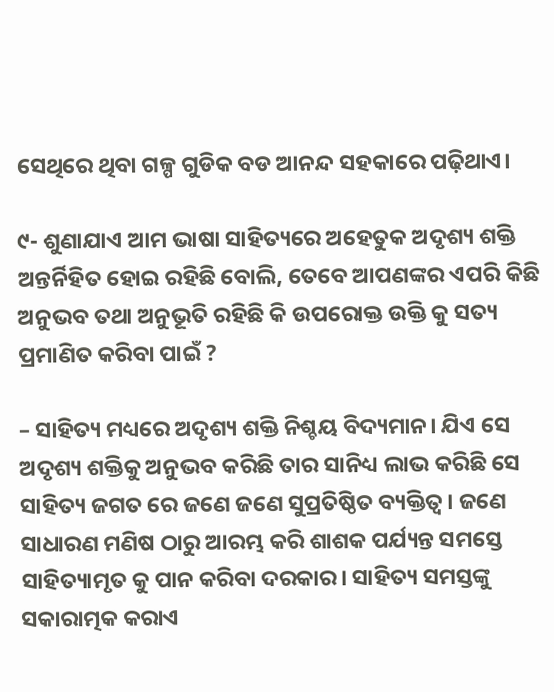ସେଥିରେ ଥିବା ଗଳ୍ପ ଗୁଡିକ ବଡ ଆନନ୍ଦ ସହକାରେ ପଢ଼ିଥାଏ।

୯- ଶୁଣାଯାଏ ଆମ ଭାଷା ସାହିତ୍ୟରେ ଅହେତୁକ ଅଦୃଶ୍ୟ ଶକ୍ତି ଅନ୍ତର୍ନିହିତ ହୋଇ ରହିଛି ବୋଲି, ତେବେ ଆପଣଙ୍କର ଏପରି କିଛି ଅନୁଭବ ତଥା ଅନୁଭୂତି ରହିଛି କି ଉପରୋକ୍ତ ଉକ୍ତି କୁ ସତ୍ୟ ପ୍ରମାଣିତ କରିବା ପାଇଁ ?

– ସାହିତ୍ୟ ମଧ୍ୟରେ ଅଦୃଶ୍ୟ ଶକ୍ତି ନିଶ୍ଚୟ ବିଦ୍ୟମାନ। ଯିଏ ସେ ଅଦୃଶ୍ୟ ଶକ୍ତିକୁ ଅନୁଭବ କରିଛି ତାର ସାନିଧ୍ୟ ଲାଭ କରିଛି ସେ ସାହିତ୍ୟ ଜଗତ ରେ ଜଣେ ଜଣେ ସୁପ୍ରତିଷ୍ଠିତ ବ୍ୟକ୍ତିତ୍ବ। ଜଣେ ସାଧାରଣ ମଣିଷ ଠାରୁ ଆରମ୍ଭ କରି ଶାଶକ ପର୍ଯ୍ୟନ୍ତ ସମସ୍ତେ ସାହିତ୍ୟାମୃତ କୁ ପାନ କରିବା ଦରକାର। ସାହିତ୍ୟ ସମସ୍ତଙ୍କୁ ସକାରାତ୍ମକ କରାଏ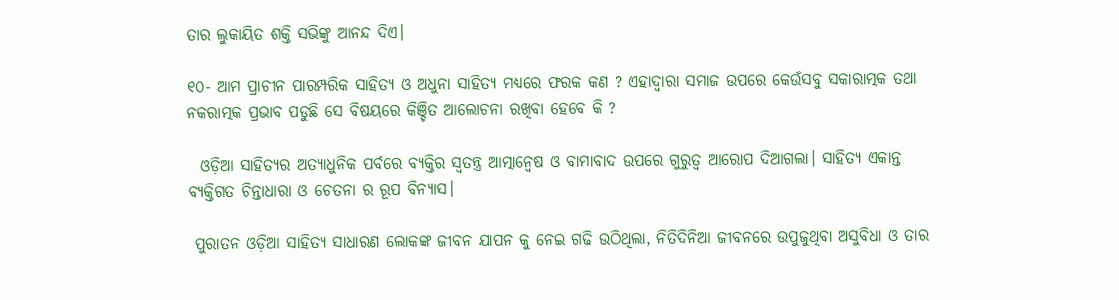ତାର ଲୁକାୟିତ ଶକ୍ତି ସଭିଙ୍କୁ ଆନନ୍ଦ ଦିଏ।

୧୦- ଆମ ପ୍ରାଚୀନ ପାରମ୍ପରିକ ସାହିତ୍ୟ ଓ ଅଧୁନା ସାହିତ୍ୟ ମଧ୍ୟରେ ଫରକ କଣ ? ଏହାଦ୍ବାରା ସମାଜ ଉପରେ କେଉଁସବୁ ସକାରାତ୍ମକ ତଥା ନକରାତ୍ମକ ପ୍ରଭାବ ପଡୁଛି ସେ ବିଷୟରେ କିଞ୍ଚିତ ଆଲୋଚନା ରଖିବା ହେବେ କି ?

  ଓଡ଼ିଆ ସାହିତ୍ୟର ଅତ୍ୟାଧୁନିକ ପର୍ବରେ ବ୍ୟକ୍ତିର ସ୍ବତନ୍ତ୍ର ଆତ୍ମାନ୍ବେଷ ଓ ବାମାବାଦ ଉପରେ ଗୁରୁତ୍ବ ଆରୋପ ଦିଆଗଲା। ସାହିତ୍ୟ ଏକାନ୍ତ ବ୍ୟକ୍ତିଗତ ଚିନ୍ତାଧାରା ଓ ଚେତନା ର ରୂପ ବିନ୍ୟାସ।

 ପୁରାତନ ଓଡ଼ିଆ ସାହିତ୍ୟ ସାଧାରଣ ଲୋକଙ୍କ ଜୀବନ ଯାପନ କୁ ନେଇ ଗଢି ଉଠିଥିଲା, ନିତିଦିନିଆ ଜୀବନରେ ଉପୁଜୁଥିବା ଅସୁବିଧା ଓ ତାର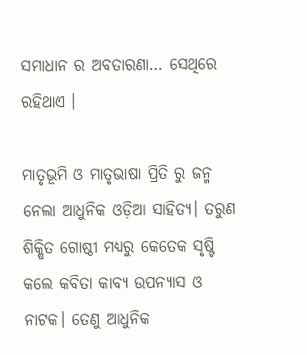ସମାଧାନ ର ଅବତାରଣା… ସେଥିରେ ରହିଥାଏ ।

ମାତୃଭୂମି ଓ ମାତୃଭାଷା ପ୍ରିତି ରୁ ଜନ୍ମ ନେଲା ଆଧୁନିକ ଓଡ଼ିଆ ସାହିତ୍ୟ। ତରୁଣ ଶିକ୍ଷିତ ଗୋଷ୍ଠୀ ମଧ୍ୟରୁ କେତେକ ସୃଷ୍ଟି କଲେ କବିତା କାବ୍ୟ ଉପନ୍ୟାସ ଓ ନାଟକ। ତେଣୁ ଆଧୁନିକ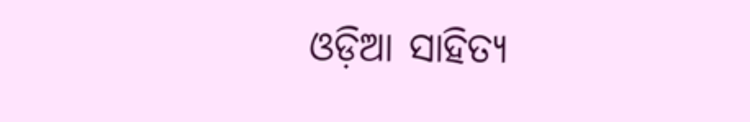ଓଡ଼ିଆ ସାହିତ୍ୟ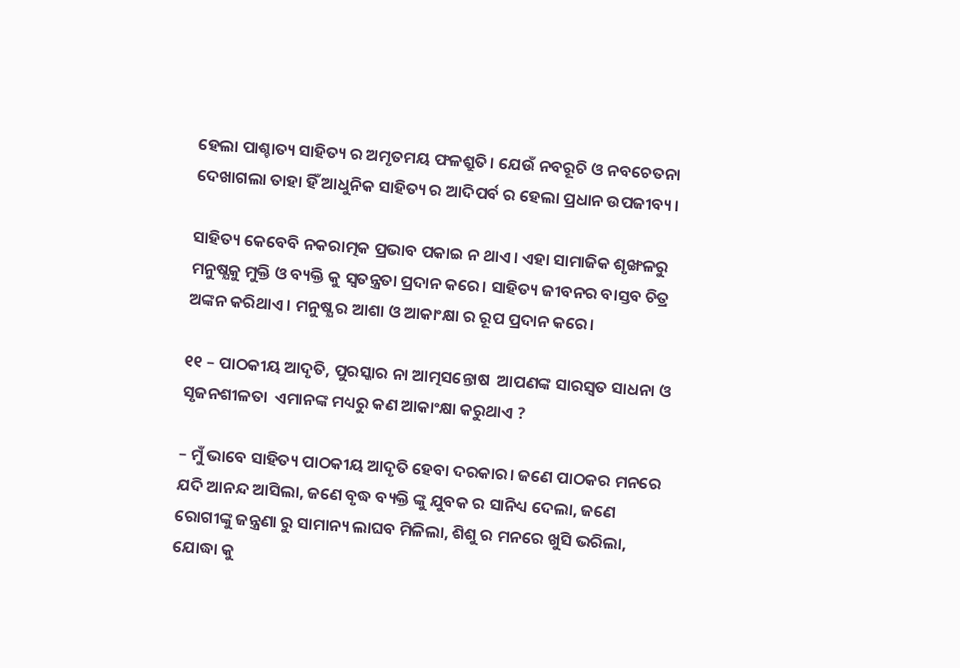ହେଲା ପାଶ୍ଚାତ୍ୟ ସାହିତ୍ୟ ର ଅମୃତମୟ ଫଳଶ୍ରୁତି। ଯେଉଁ ନବରୂଚି ଓ ନବଚେତନା ଦେଖାଗଲା ତାହା ହିଁ ଆଧୁନିକ ସାହିତ୍ୟ ର ଆଦିପର୍ବ ର ହେଲା ପ୍ରଧାନ ଉପଜୀବ୍ୟ।

ସାହିତ୍ୟ କେବେବି ନକରାତ୍ମକ ପ୍ରଭାବ ପକାଇ ନ ଥାଏ। ଏହା ସାମାଜିକ ଶୃଙ୍ଖଳରୁ ମନୁଷ୍ଯକୁ ମୁକ୍ତି ଓ ବ୍ୟକ୍ତି କୁ ସ୍ବତନ୍ତ୍ରତା ପ୍ରଦାନ କରେ। ସାହିତ୍ୟ ଜୀବନର ବାସ୍ତବ ଚିତ୍ର ଅଙ୍କନ କରିଥାଏ। ମନୁଷ୍ଯ ର ଆଶା ଓ ଆକାଂକ୍ଷା ର ରୂପ ପ୍ରଦାନ କରେ।

୧୧ – ପାଠକୀୟ ଆଦୃତି, ପୁରସ୍କାର ନା ଆତ୍ମସନ୍ତୋଷ  ଆପଣଙ୍କ ସାରସ୍ଵତ ସାଧନା ଓ ସୃଜନଶୀଳତା  ଏମାନଙ୍କ ମଧ୍ୟରୁ କଣ ଆକାଂକ୍ଷା କରୁଥାଏ ?

– ମୁଁ ଭାବେ ସାହିତ୍ୟ ପାଠକୀୟ ଆଦୃତି ହେବା ଦରକାର। ଜଣେ ପାଠକର ମନରେ ଯଦି ଆନନ୍ଦ ଆସିଲା, ଜଣେ ବୃଦ୍ଧ ବ୍ୟକ୍ତି ଙ୍କୁ ଯୁବକ ର ସାନିଧ୍ୟ ଦେଲା, ଜଣେ ରୋଗୀଙ୍କୁ ଜନ୍ତ୍ରଣା ରୁ ସାମାନ୍ୟ ଲାଘବ ମିଳିଲା, ଶିଶୁ ର ମନରେ ଖୁସି ଭରିଲା, ଯୋଦ୍ଧା କୁ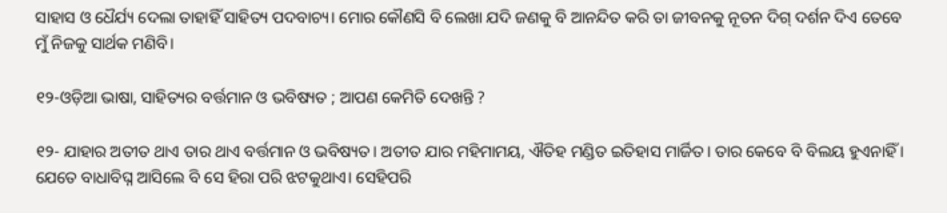ସାହାସ ଓ ଧୈର୍ଯ୍ୟ ଦେଲା ତାହାହିଁ ସାହିତ୍ୟ ପଦବାଚ୍ୟ। ମୋର କୌଣସି ବି ଲେଖା ଯଦି ଜଣକୁ ବି ଆନନ୍ଦିତ କରି ତା ଜୀବନକୁ ନୂତନ ଦିଗ୍ ଦର୍ଶନ ଦିଏ ତେବେ ମୁଁ ନିଜକୁ ସାର୍ଥକ ମଣିବି।

୧୨-ଓଡ଼ିଆ ଭାଷା, ସାହିତ୍ୟର ବର୍ତ୍ତମାନ ଓ ଭବିଷ୍ୟତ ; ଆପଣ କେମିତି ଦେଖନ୍ତି ?

୧୨- ଯାହାର ଅତୀତ ଥାଏ ତାର ଥାଏ ବର୍ତ୍ତମାନ ଓ ଭବିଷ୍ୟତ। ଅତୀତ ଯାର ମହିମାମୟ, ଐତିହ ମଣ୍ଡିତ ଇତିହାସ ମାର୍ଜିତ। ତାର କେବେ ବି ବିଲୟ ହୁଏନାହିଁ । ଯେତେ ବାଧାବିଘ୍ନ ଆସିଲେ ବି ସେ ହିରା ପରି ଝଟକୁଥାଏ। ସେହିପରି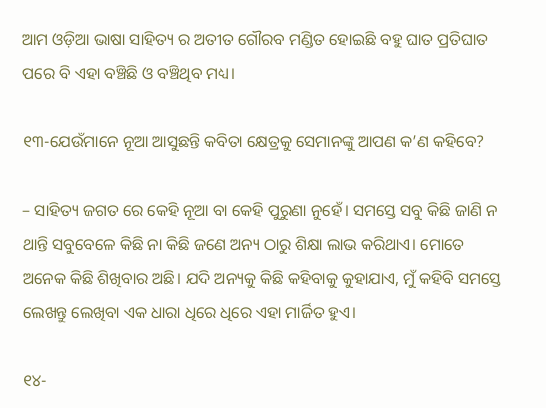ଆମ ଓଡ଼ିଆ ଭାଷା ସାହିତ୍ୟ ର ଅତୀତ ଗୌରବ ମଣ୍ଡିତ ହୋଇଛି ବହୁ ଘାତ ପ୍ରତିଘାତ ପରେ ବି ଏହା ବଞ୍ଚିଛି ଓ ବଞ୍ଚିଥିବ ମଧ୍ୟ।

୧୩-ଯେଉଁମାନେ ନୂଆ ଆସୁଛନ୍ତି କବିତା କ୍ଷେତ୍ରକୁ ସେମାନଙ୍କୁ ଆପଣ କ’ଣ କହିବେ?

– ସାହିତ୍ୟ ଜଗତ ରେ କେହି ନୂଆ ବା କେହି ପୁରୁଣା ନୁହେଁ। ସମସ୍ତେ ସବୁ କିଛି ଜାଣି ନ ଥାନ୍ତି ସବୁବେଳେ କିଛି ନା କିଛି ଜଣେ ଅନ୍ୟ ଠାରୁ ଶିକ୍ଷା ଲାଭ କରିଥାଏ। ମୋତେ ଅନେକ କିଛି ଶିଖିବାର ଅଛି। ଯଦି ଅନ୍ୟକୁ କିଛି କହିବାକୁ କୁହାଯାଏ, ମୁଁ କହିବି ସମସ୍ତେ ଲେଖନ୍ତୁ ଲେଖିବା ଏକ ଧାରା ଧିରେ ଧିରେ ଏହା ମାର୍ଜିତ ହୁଏ।

୧୪-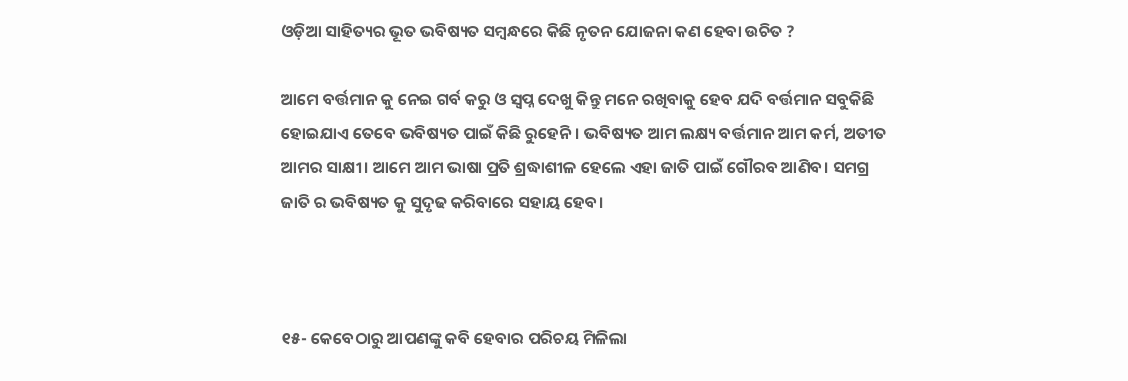ଓଡ଼ିଆ ସାହିତ୍ୟର ଭୂତ ଭବିଷ୍ୟତ ସମ୍ବନ୍ଧରେ କିଛି ନୃତନ ଯୋଜନା କଣ ହେବା ଉଚିତ ?

ଆମେ ବର୍ତ୍ତମାନ କୁ ନେଇ ଗର୍ବ କରୁ ଓ ସ୍ବପ୍ନ ଦେଖୁ କିନ୍ତୁ ମନେ ରଖିବାକୁ ହେବ ଯଦି ବର୍ତ୍ତମାନ ସବୁକିଛି ହୋଇଯାଏ ତେବେ ଭବିଷ୍ୟତ ପାଇଁ କିଛି ରୁହେନି। ଭବିଷ୍ୟତ ଆମ ଲକ୍ଷ୍ୟ ବର୍ତ୍ତମାନ ଆମ କର୍ମ, ଅତୀତ ଆମର ସାକ୍ଷୀ। ଆମେ ଆମ ଭାଷା ପ୍ରତି ଶ୍ରଦ୍ଧାଶୀଳ ହେଲେ ଏହା ଜାତି ପାଇଁ ଗୌରବ ଆଣିବ। ସମଗ୍ର ଜାତି ର ଭବିଷ୍ୟତ କୁ ସୁଦୃଢ କରିବାରେ ସହାୟ ହେବ।



୧୫- କେବେଠାରୁ ଆପଣଙ୍କୁ କବି ହେବାର ପରିଚୟ ମିଳିଲା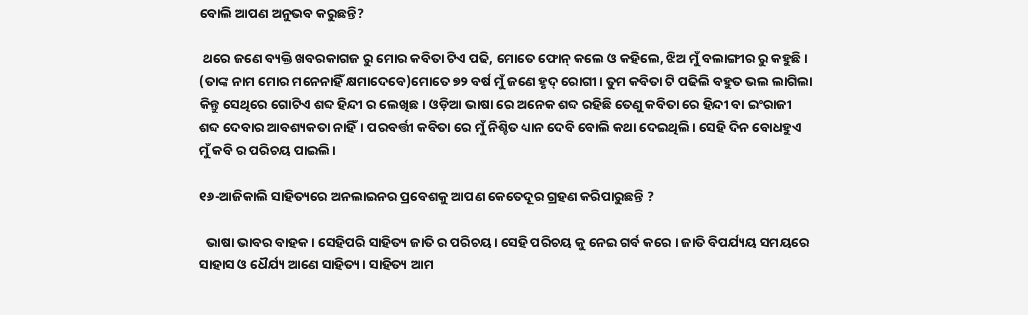ବୋଲି ଆପଣ ଅନୁଭବ କରୁଛନ୍ତି?

 ଥରେ ଜଣେ ବ୍ୟକ୍ତି ଖବରକାଗଜ ରୁ ମୋର କବିତା ଟିଏ ପଢି, ମୋତେ ଫୋନ୍ କଲେ ଓ କହିଲେ, ଝିଅ ମୁଁ ବଲାଙ୍ଗୀର ରୁ କହୁଛି। (ତାଙ୍କ ନାମ ମୋର ମନେନାହିଁ କ୍ଷମାଦେବେ)ମୋତେ ୭୨ ବର୍ଷ ମୁଁ ଜଣେ ହୃଦ୍ ରୋଗୀ। ତୁମ କବିତା ଟି ପଢିଲି ବହୁତ ଭଲ ଲାଗିଲା କିନ୍ତୁ ସେଥିରେ ଗୋଟିଏ ଶବ୍ଦ ହିନ୍ଦୀ ର ଲେଖିଛ। ଓଡ଼ିଆ ଭାଷା ରେ ଅନେକ ଶବ୍ଦ ରହିଛି ତେଣୁ କବିତା ରେ ହିନ୍ଦୀ ବା ଇଂରାଜୀ ଶବ୍ଦ ଦେବାର ଆବଶ୍ୟକତା ନାହିଁ। ପରବର୍ତ୍ତୀ କବିତା ରେ ମୁଁ ନିଶ୍ଚିତ ଧ୍ୟାନ ଦେବି ବୋଲି କଥା ଦେଇଥିଲି। ସେହି ଦିନ ବୋଧହୁଏ ମୁଁ କବି ର ପରିଚୟ ପାଇଲି।

୧୬-ଆଜିକାଲି ସାହିତ୍ୟରେ ଅନଲାଇନର ପ୍ରବେଶକୁ ଆପଣ କେତେଦୂର ଗ୍ରହଣ କରିପାରୁଛନ୍ତି ?

  ଭାଷା ଭାବର ବାହକ। ସେହିପରି ସାହିତ୍ୟ ଜାତି ର ପରିଚୟ। ସେହି ପରିଚୟ କୁ ନେଇ ଗର୍ବ କରେ । ଜାତି ବିପର୍ଯ୍ୟୟ ସମୟରେ ସାହାସ ଓ ଧୈର୍ଯ୍ୟ ଆଣେ ସାହିତ୍ୟ। ସାହିତ୍ୟ ଆମ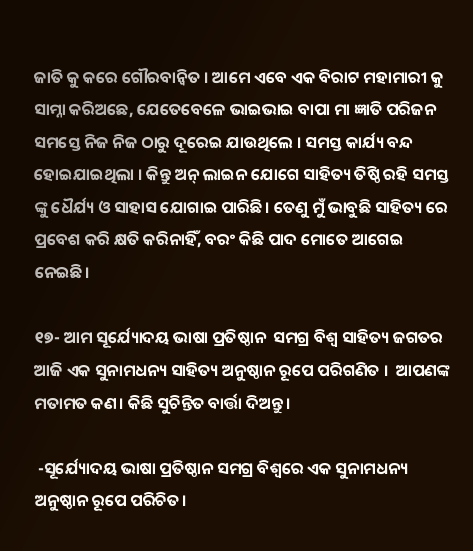ଜାତି କୁ କରେ ଗୌରବାନ୍ୱିତ । ଆମେ ଏବେ ଏକ ବିରାଟ ମହାମାରୀ କୁ ସାମ୍ନା କରିଅଛେ, ଯେତେବେଳେ ଭାଇଭାଇ ବାପା ମା ଜ୍ଞାତି ପରିଜନ ସମସ୍ତେ ନିଜ ନିଜ ଠାରୁ ଦୂରେଇ ଯାଉଥିଲେ । ସମସ୍ତ କାର୍ଯ୍ୟ ବନ୍ଦ ହୋଇଯାଇଥିଲା । କିନ୍ତୁ ଅନ୍ ଲାଇନ ଯୋଗେ ସାହିତ୍ୟ ତିଷ୍ଠି ରହି ସମସ୍ତ ଙ୍କୁ ଧୈର୍ଯ୍ୟ ଓ ସାହାସ ଯୋଗାଇ ପାରିଛି। ତେଣୁ ମୁଁ ଭାବୁଛି ସାହିତ୍ୟ ରେ ପ୍ରବେଶ କରି କ୍ଷତି କରିନାହିଁ, ବରଂ କିଛି ପାଦ ମୋତେ ଆଗେଇ ନେଇଛି।

୧୭- ଆମ ସୂର୍ଯ୍ୟୋଦୟ ଭାଷା ପ୍ରତିଷ୍ଠାନ  ସମଗ୍ର ବିଶ୍ଵ ସାହିତ୍ୟ ଜଗତର ଆଜି ଏକ ସୁନାମଧନ୍ୟ ସାହିତ୍ୟ ଅନୁଷ୍ଠାନ ରୂପେ ପରିଗଣିତ ।  ଆପଣଙ୍କ ମତାମତ କଣ। କିଛି ସୁଚିନ୍ତିତ ବାର୍ତ୍ତା ଦିଅନ୍ତୁ।

 -ସୂର୍ଯ୍ୟୋଦୟ ଭାଷା ପ୍ରତିଷ୍ଠାନ ସମଗ୍ର ବିଶ୍ୱରେ ଏକ ସୁନାମଧନ୍ୟ ଅନୁଷ୍ଠାନ ରୂପେ ପରିଚିତ।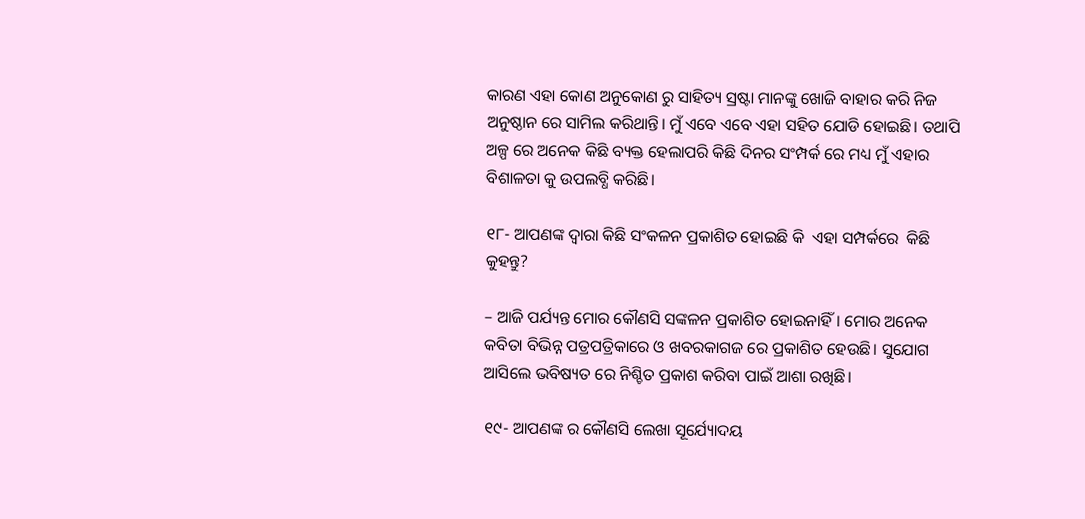କାରଣ ଏହା କୋଣ ଅନୁକୋଣ ରୁ ସାହିତ୍ୟ ସ୍ରଷ୍ଟା ମାନଙ୍କୁ ଖୋଜି ବାହାର କରି ନିଜ ଅନୁଷ୍ଠାନ ରେ ସାମିଲ କରିଥାନ୍ତି। ମୁଁ ଏବେ ଏବେ ଏହା ସହିତ ଯୋଡି ହୋଇଛି। ତଥାପି ଅଳ୍ପ ରେ ଅନେକ କିଛି ବ୍ୟକ୍ତ ହେଲାପରି କିଛି ଦିନର ସଂମ୍ପର୍କ ରେ ମଧ୍ୟ ମୁଁ ଏହାର ବିଶାଳତା କୁ ଉପଲବ୍ଧି କରିଛି।

୧୮- ଆପଣଙ୍କ ଦ୍ଵାରା କିଛି ସଂକଳନ ପ୍ରକାଶିତ ହୋଇଛି କି  ଏହା ସମ୍ପର୍କରେ  କିଛି କୁହନ୍ତୁ?

– ଆଜି ପର୍ଯ୍ୟନ୍ତ ମୋର କୌଣସି ସଙ୍କଳନ ପ୍ରକାଶିତ ହୋଇନାହିଁ। ମୋର ଅନେକ କବିତା ବିଭିନ୍ନ ପତ୍ରପତ୍ରିକାରେ ଓ ଖବରକାଗଜ ରେ ପ୍ରକାଶିତ ହେଉଛି। ସୁଯୋଗ ଆସିଲେ ଭବିଷ୍ୟତ ରେ ନିଶ୍ଚିତ ପ୍ରକାଶ କରିବା ପାଇଁ ଆଶା ରଖିଛି।

୧୯- ଆପଣଙ୍କ ର କୌଣସି ଲେଖା ସୂର୍ଯ୍ୟୋଦୟ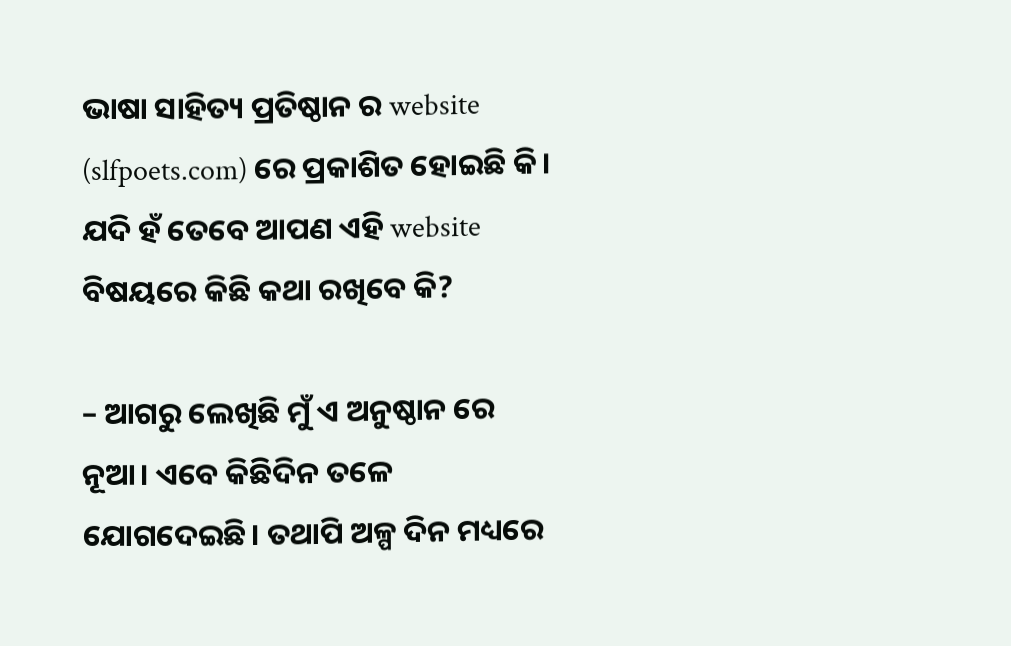ଭାଷା ସାହିତ୍ୟ ପ୍ରତିଷ୍ଠାନ ର website (slfpoets.com) ରେ ପ୍ରକାଶିତ ହୋଇଛି କି। ଯଦି ହଁ ତେବେ ଆପଣ ଏହି website ବିଷୟରେ କିଛି କଥା ରଖିବେ କି?

– ଆଗରୁ ଲେଖିଛି ମୁଁ ଏ ଅନୁଷ୍ଠାନ ରେ ନୂଆ। ଏବେ କିଛିଦିନ ତଳେ ଯୋଗଦେଇଛି। ତଥାପି ଅଳ୍ପ ଦିନ ମଧ୍ୟରେ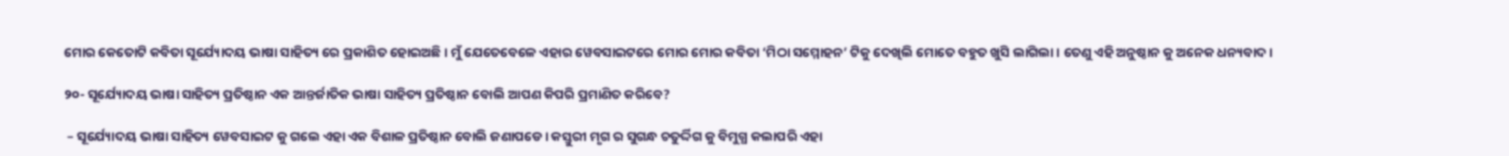ମୋର କେତୋଟି କବିତା ସୂର୍ଯ୍ୟୋଦୟ ଭାଷା ସାହିତ୍ୟ ରେ ପ୍ରକାଶିତ ହୋଇଅଛି। ମୁଁ ଯେତେବେଳେ ଏହାର ୱେବସାଇଟରେ ମୋର ମୋର କବିତା ‘ମିଠା ସମ୍ମୋହନ’ ଟିକୁ ଦେଖିଲି ମୋତେ ବହୁତ ଖୁସି ଲାଗିଲା। ତେଣୁ ଏହି ଅନୁଷ୍ଠାନ କୁ ଅନେକ ଧନ୍ୟବାଦ।

୨୦- ସୂର୍ଯ୍ୟୋଦୟ ଭାଷା ସାହିତ୍ୟ ପ୍ରତିଷ୍ଠାନ ଏକ ଆନ୍ତର୍ଜାତିକ ଭାଷା ସାହିତ୍ୟ ପ୍ରତିଷ୍ଠାନ ବୋଲି ଆପଣ କିପରି ପ୍ରମାଣିତ କରିବେ?

 – ସୂର୍ଯ୍ୟୋଦୟ ଭାଷା ସାହିତ୍ୟ ୱେବସାଇଟ କୁ ଗଲେ ଏହା ଏକ ବିଶାଳ ପ୍ରତିଷ୍ଠାନ ବୋଲି ଜଣାପଡେ। କସ୍ତୁରୀ ମୃଗ ର ସୁଗନ୍ଧ ଚତୁର୍ଦ୍ଦିଗ କୁ ବିମୁଗ୍ଧ କଲାପରି ଏହା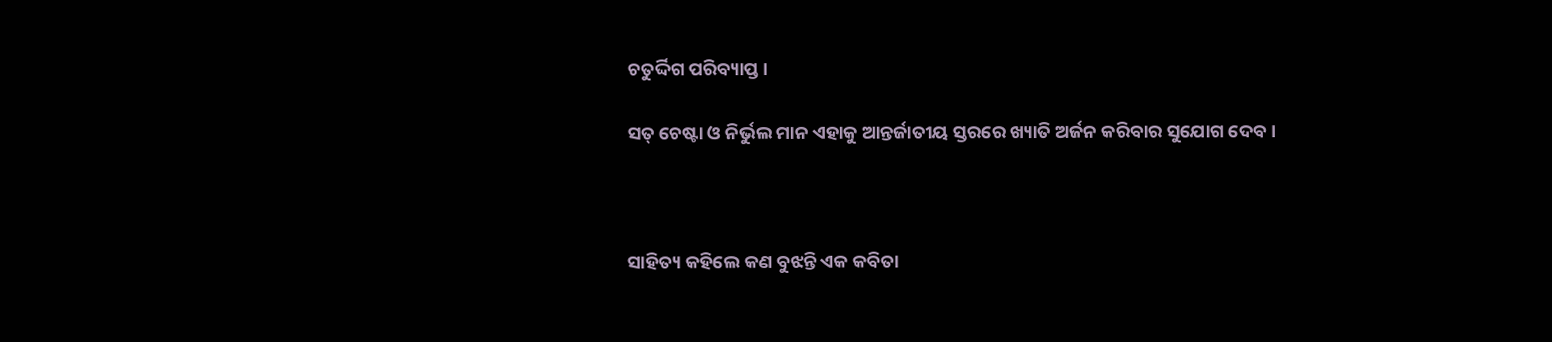ଚତୁର୍ଦ୍ଦିଗ ପରିବ୍ୟାପ୍ତ।

ସତ୍ ଚେଷ୍ଟା ଓ ନିର୍ଭୁଲ ମାନ ଏହାକୁ ଆନ୍ତର୍ଜାତୀୟ ସ୍ତରରେ ଖ୍ୟାତି ଅର୍ଜନ କରିବାର ସୁଯୋଗ ଦେବ।



ସାହିତ୍ୟ କହିଲେ କଣ ବୁଝନ୍ତି ଏକ କବିତା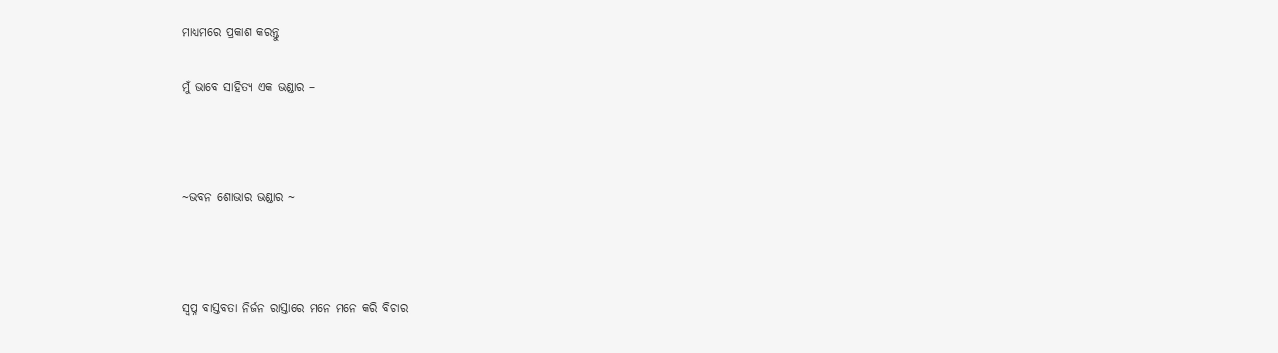ମାଧ୍ୟମରେ ପ୍ରକାଶ କରନ୍ତୁ

ମୁଁ ଭାବେ ସାହିତ୍ୟ ଏକ ଭଣ୍ଡାର –



~ଭବନ ଶୋଭାର ଭଣ୍ଡାର ~



ସ୍ବପ୍ନ ବାସ୍ତବତା ନିର୍ଜନ ରାସ୍ତାରେ ମନେ ମନେ କରି ବିଚାର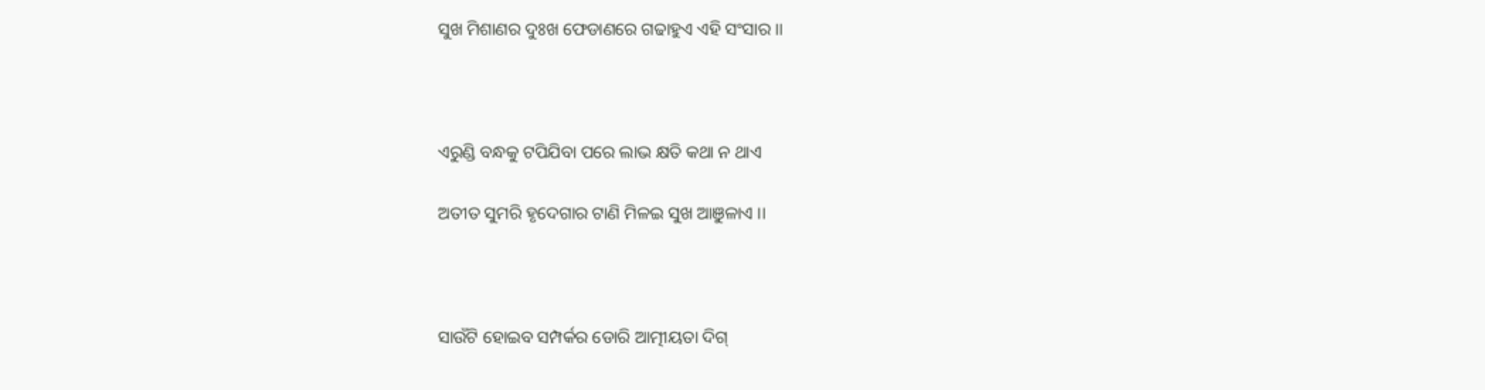ସୁଖ ମିଶାଣର ଦୁଃଖ ଫେଡାଣରେ ଗଢାହୁଏ ଏହି ସଂସାର ।।



ଏରୁଣ୍ଡି ବନ୍ଧକୁ ଟପିଯିବା ପରେ ଲାଭ କ୍ଷତି କଥା ନ ଥାଏ

ଅତୀତ ସୁମରି ହୃଦେଗାର ଟାଣି ମିଳଇ ସୁଖ ଆଞୁଳାଏ ।।



ସାଉଁଟି ହୋଇବ ସମ୍ପର୍କର ଡୋରି ଆତ୍ମୀୟତା ଦିଗ୍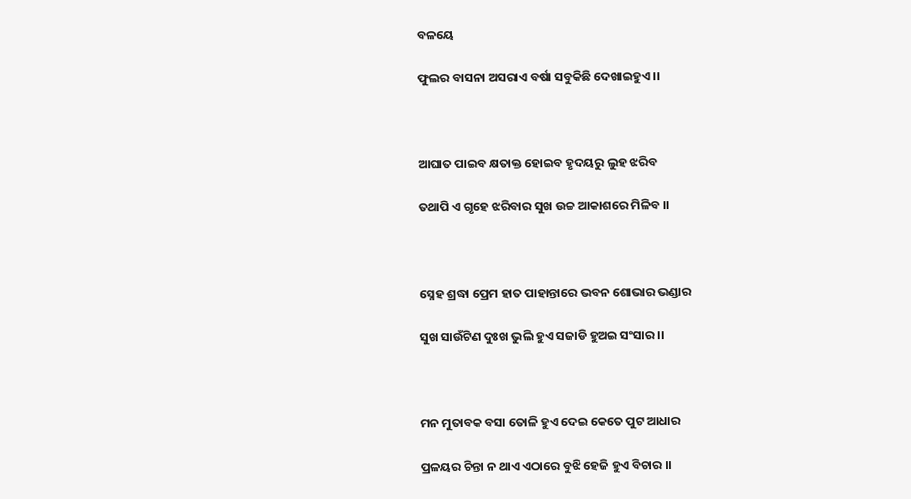ବଳୟେ

ଫୁଲର ବାସନା ଅସରାଏ ବର୍ଷା ସବୁକିଛି ଦେଖାଇହୁଏ ।।



ଆଘାତ ପାଇବ କ୍ଷତାକ୍ତ ହୋଇବ ହୃଦୟରୁ ଲୁହ ଝରିବ

ତଥାପି ଏ ଗୃହେ ଝରିବାର ସୁଖ ଉଚ୍ଚ ଆକାଶରେ ମିଳିବ ।।



ସ୍ନେହ ଶ୍ରଦ୍ଧା ପ୍ରେମ ହାତ ପାହାନ୍ତାରେ ଭବନ ଶୋଭାର ଭଣ୍ଡାର

ସୁଖ ସାଉଁଟିଣ ଦୁଃଖ ଭୁଲି ହୁଏ ସଜାଡି ହୁଅଇ ସଂସାର ।।



ମନ ମୁତାବକ ବସା ତୋଳି ହୁଏ ଦେଇ କେତେ ପୁଟ ଆଧାର

ପ୍ରଳୟର ଚିନ୍ତା ନ ଥାଏ ଏଠାରେ ବୁଝି ହେଜି ହୁଏ ବିଚାର ।।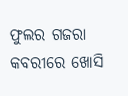ଫୁଲର ଗଜରା କବରୀରେ ଖୋସି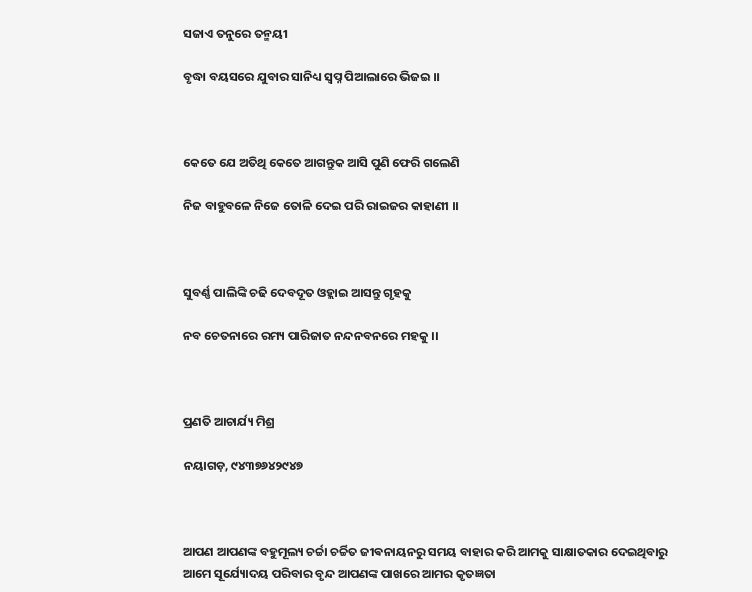ସଜାଏ ତନୁରେ ତନ୍ମୟୀ

ବୃଦ୍ଧା ବୟସରେ ଯୁବାର ସାନିଧ୍ୟ ସ୍ବପ୍ନ ପିଆଲାରେ ଭିଜଇ ।।



କେତେ ଯେ ଅତିଥି କେତେ ଆଗନ୍ତୁକ ଆସି ପୁଣି ଫେରି ଗଲେଣି

ନିଜ ବାହୁବଳେ ନିଜେ ତୋଳି ଦେଇ ପରି ରାଇଜର କାହାଣୀ ।।



ସୁବର୍ଣ୍ଣ ପାଲିଙ୍କି ଚଢି ଦେବଦୂତ ଓହ୍ଲାଇ ଆସନ୍ତୁ ଗୃହକୁ

ନବ ଚେତନାରେ ରମ୍ୟ ପାରିଜାତ ନନ୍ଦନବନରେ ମହକୁ ।।



ପ୍ରଣତି ଆଚାର୍ଯ୍ୟ ମିଶ୍ର

ନୟାଗଡ଼, ୯୪୩୭୬୪୨୯୪୭



ଆପଣ ଆପଣଙ୍କ ବହୁମୂଲ୍ୟ ଚର୍ଚ୍ଚା ଚର୍ଚ୍ଚିତ ଜୀଵନାୟନରୁ ସମୟ ବାହାର କରି ଆମକୁ ସାକ୍ଷାତକାର ଦେଇଥିବାରୁ ଆମେ ସୂର୍ଯ୍ୟୋଦୟ ପରିବାର ବୃନ୍ଦ ଆପଣଙ୍କ ପାଖରେ ଆମର କୃତଜ୍ଞତା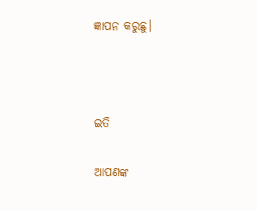ଜ୍ଞାପନ କରୁଛୁ।



ଇତି

ଆପଣଙ୍କ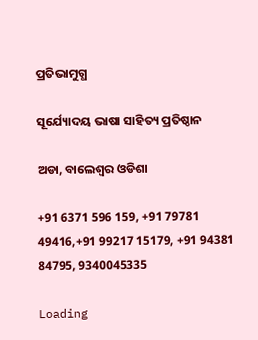ପ୍ରତିଭାମୁଗ୍ଧ

ସୂର୍ଯ୍ୟୋଦୟ ଭାଷା ସାହିତ୍ୟ ପ୍ରତିଷ୍ଠାନ

ଅଡା, ବାଲେଶ୍ଵର ଓଡିଶା

+91 6371 596 159, +91 79781 49416,+91 99217 15179, +91 94381 84795, 9340045335

Loading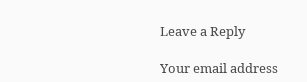Leave a Reply

Your email address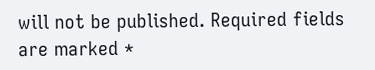will not be published. Required fields are marked *